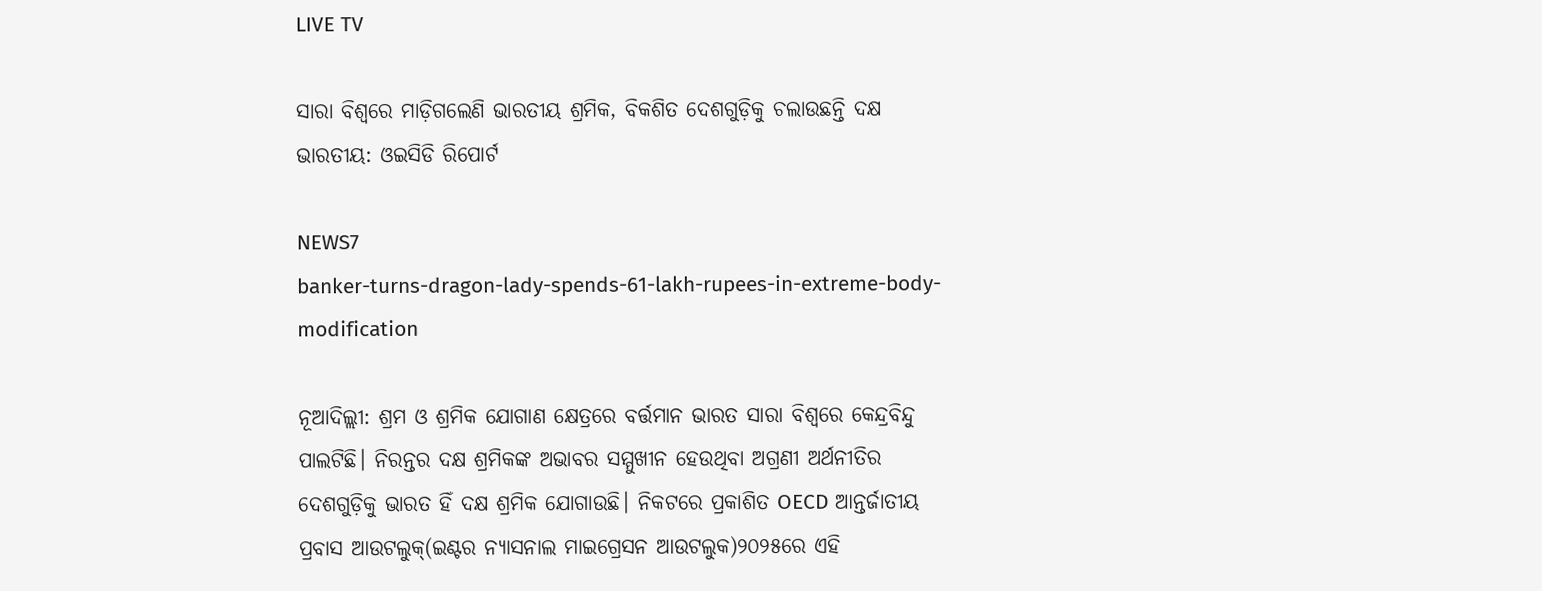LIVE TV

ସାରା ବିଶ୍ୱରେ ମାଡ଼ିଗଲେଣି ଭାରତୀୟ ଶ୍ରମିକ, ବିକଶିତ ଦେଶଗୁଡ଼ିକୁ ଚଲାଉଛନ୍ତି ଦକ୍ଷ ଭାରତୀୟ: ଓଇସିଡି ରିପୋର୍ଟ

NEWS7
banker-turns-dragon-lady-spends-61-lakh-rupees-in-extreme-body-modification

ନୂଆଦିଲ୍ଲୀ: ଶ୍ରମ ଓ ଶ୍ରମିକ ଯୋଗାଣ କ୍ଷେତ୍ରରେ ବର୍ତ୍ତମାନ ଭାରତ ସାରା ବିଶ୍ୱରେ କେନ୍ଦ୍ରବିନ୍ଦୁ ପାଲଟିଛି। ନିରନ୍ତର ଦକ୍ଷ ଶ୍ରମିକଙ୍କ ଅଭାବର ସମ୍ମୁଖୀନ ହେଉଥିବା ଅଗ୍ରଣୀ ଅର୍ଥନୀତିର ଦେଶଗୁଡ଼ିକୁ ଭାରତ ହିଁ ଦକ୍ଷ ଶ୍ରମିକ ଯୋଗାଉଛି। ନିକଟରେ ପ୍ରକାଶିତ OECD ଆନ୍ତର୍ଜାତୀୟ ପ୍ରବାସ ଆଉଟଲୁକ୍(ଇଣ୍ଟର ନ୍ୟାସନାଲ ମାଇଗ୍ରେସନ ଆଉଟଲୁକ)୨୦୨୫ରେ ଏହି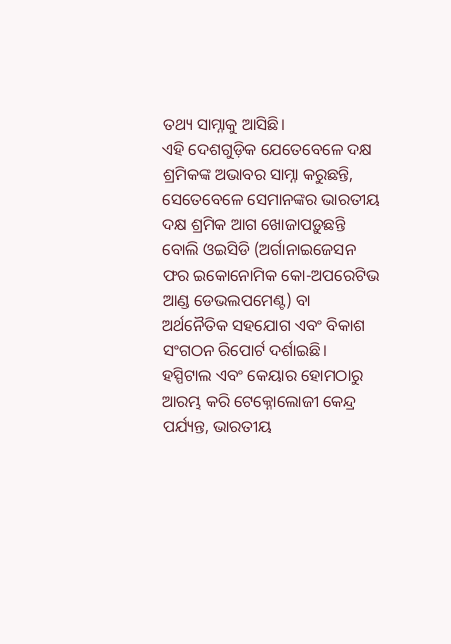ତଥ୍ୟ ସାମ୍ନାକୁ ଆସିଛି।
ଏହି ଦେଶଗୁଡ଼ିକ ଯେତେବେଳେ ଦକ୍ଷ ଶ୍ରମିକଙ୍କ ଅଭାବର ସାମ୍ନା କରୁଛନ୍ତି, ସେତେବେଳେ ସେମାନଙ୍କର ଭାରତୀୟ ଦକ୍ଷ ଶ୍ରମିକ ଆଗ ଖୋଜାପଡ଼ୁଛନ୍ତି ବୋଲି ଓଇସିଡି (ଅର୍ଗାନାଇଜେସନ ଫର ଇକୋନୋମିକ କୋ-ଅପରେଟିଭ ଆଣ୍ଡ ଡେଭଲପମେଣ୍ଟ) ବା ଅର୍ଥନୈତିକ ସହଯୋଗ ଏବଂ ବିକାଶ ସଂଗଠନ ରିପୋର୍ଟ ଦର୍ଶାଇଛି। ହସ୍ପିଟାଲ ଏବଂ କେୟାର ହୋମଠାରୁ ଆରମ୍ଭ କରି ଟେକ୍ନୋଲୋଜୀ କେନ୍ଦ୍ର ପର୍ଯ୍ୟନ୍ତ, ଭାରତୀୟ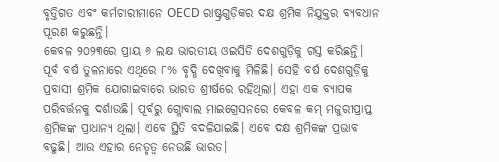ବୃତ୍ତିଗତ ଏବଂ କର୍ମଚାରୀମାନେ OECD ରାଷ୍ଟ୍ରଗୁଡ଼ିକର ଦକ୍ଷ ଶ୍ରମିକ ନିଯୁକ୍ତର ବ୍ୟବଧାନ ପୂରଣ କରୁଛନ୍ତି।
କେବଳ ୨୦୨୩ରେ ପ୍ରାୟ ୬ ଲକ୍ଷ ଭାରତୀୟ ଓଇସିଡି ଦେଶଗୁଡ଼ିକୁ ଗସ୍ତ କରିଛନ୍ତି। ପୂର୍ବ ବର୍ଷ ତୁଳନାରେ ଏଥିରେ ୮% ବୃଦ୍ଧି ଦେଖିବାକୁ ମିଳିଛି। ସେହି ବର୍ଷ ଦେଶଗୁଡ଼ିକୁ ପ୍ରବାସୀ ଶ୍ରମିକ ଯୋଗାଇବାରେ ଭାରତ ଶ୍ରୀର୍ଷରେ ରହିଥିଲା। ଏହା ଏକ ବ୍ୟାପକ ପରିବର୍ତ୍ତନକୁ ଦର୍ଶାଉଛି। ପୂର୍ବରୁ ଗ୍ଲୋବାଲ ମାଇଗ୍ରେସନରେ କେବଳ କମ୍ ମଜୁରୀପ୍ରାପ୍ତ ଶ୍ରମିକଙ୍କ ପ୍ରାଧାନ୍ୟ ଥିଲା। ଏବେ ସ୍ଥିତି ବଦଳିଯାଇଛି। ଏବେ ଦକ୍ଷ ଶ୍ରମିକଙ୍କ ପ୍ରଭାବ ବଢୁଛି। ଆଉ ଏହାର ନେତୃତ୍ୱ ନେଉଛି ଭାରତ।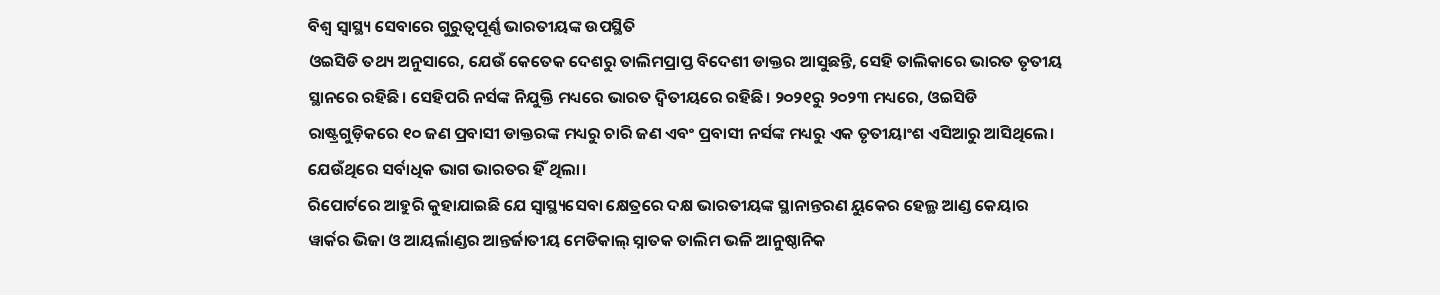ବିଶ୍ୱ ସ୍ୱାସ୍ଥ୍ୟ ସେବାରେ ଗୁରୁତ୍ୱପୂର୍ଣ୍ଣ ଭାରତୀୟଙ୍କ ଉପସ୍ଥିତି
ଓଇସିଡି ତଥ୍ୟ ଅନୁସାରେ, ଯେଉଁ କେତେକ ଦେଶରୁ ତାଲିମପ୍ରାପ୍ତ ବିଦେଶୀ ଡାକ୍ତର ଆସୁଛନ୍ତି, ସେହି ତାଲିକାରେ ଭାରତ ତୃତୀୟ ସ୍ଥାନରେ ରହିଛି। ସେହିପରି ନର୍ସଙ୍କ ନିଯୁକ୍ତି ମଧ୍ୟରେ ଭାରତ ଦ୍ୱିତୀୟରେ ରହିଛି। ୨୦୨୧ରୁ ୨୦୨୩ ମଧ୍ୟରେ, ଓଇସିଡି ରାଷ୍ଟ୍ରଗୁଡ଼ିକରେ ୧୦ ଜଣ ପ୍ରବାସୀ ଡାକ୍ତରଙ୍କ ମଧ୍ୟରୁ ଚାରି ଜଣ ଏବଂ ପ୍ରବାସୀ ନର୍ସଙ୍କ ମଧ୍ୟରୁ ଏକ ତୃତୀୟାଂଶ ଏସିଆରୁ ଆସିଥିଲେ। ଯେଉଁଥିରେ ସର୍ବାଧିକ ଭାଗ ଭାରତର ହିଁ ଥିଲା।
ରିପୋର୍ଟରେ ଆହୁରି କୁହାଯାଇଛି ଯେ ସ୍ୱାସ୍ଥ୍ୟସେବା କ୍ଷେତ୍ରରେ ଦକ୍ଷ ଭାରତୀୟଙ୍କ ସ୍ଥାନାନ୍ତରଣ ୟୁକେର ହେଲ୍ଥ ଆଣ୍ଡ କେୟାର ୱାର୍କର ଭିଜା ଓ ଆୟର୍ଲାଣ୍ଡର ଆନ୍ତର୍ଜାତୀୟ ମେଡିକାଲ୍ ସ୍ନାତକ ତାଲିମ ଭଳି ଆନୁଷ୍ଠାନିକ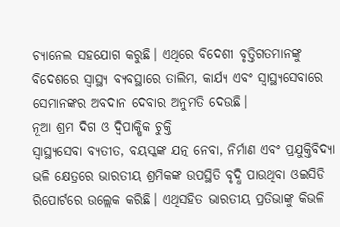ଚ୍ୟାନେଲ ସହଯୋଗ କରୁଛି। ଏଥିରେ ବିଦେଶୀ ବୃତ୍ତିଗତମାନଙ୍କୁ ବିଦେଶରେ ସ୍ୱାସ୍ଥ୍ୟ ବ୍ୟବସ୍ଥାରେ ତାଲିମ, କାର୍ଯ୍ୟ ଏବଂ ସ୍ୱାସ୍ଥ୍ୟସେବାରେ ସେମାନଙ୍କର ଅବଦାନ ଦେବାର ଅନୁମତି ଦେଉଛି।
ନୂଆ ଶ୍ରମ ଦିଗ ଓ ଦ୍ୱିପାକ୍ଷିକ ଚୁକ୍ତି
ସ୍ୱାସ୍ଥ୍ୟସେବା ବ୍ୟତୀତ, ବୟସ୍କଙ୍କ ଯତ୍ନ ନେବା, ନିର୍ମାଣ ଏବଂ ପ୍ରଯୁକ୍ତିବିଦ୍ୟା ଭଳି କ୍ଷେତ୍ରରେ ଭାରତୀୟ ଶ୍ରମିକଙ୍କ ଉପସ୍ଥିତି ବୃଦ୍ଧି ପାଉଥିବା ଓଇସିଡି ରିପୋର୍ଟରେ ଉଲ୍ଲେକ କରିଛି। ଏଥିସହିତ ଭାରତୀୟ ପ୍ରତିଭାଙ୍କୁ କିଭଳି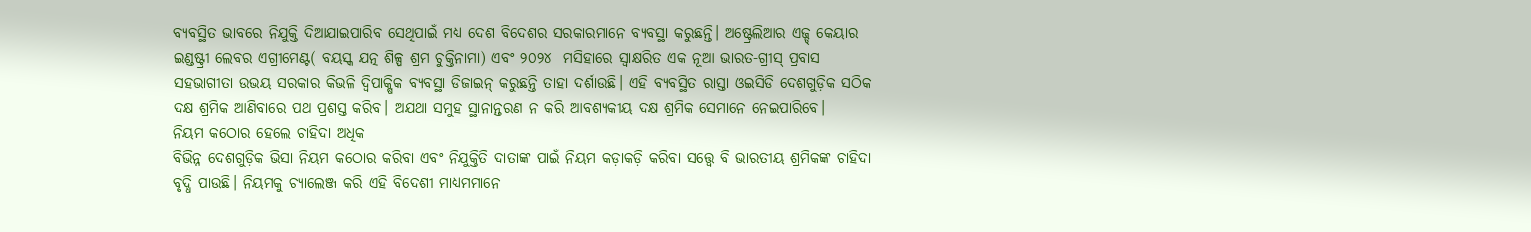ବ୍ୟବସ୍ଥିତ ଭାବରେ ନିଯୁକ୍ତି ଦିଆଯାଇପାରିବ ସେଥିପାଇଁ ମଧ୍ୟ ଦେଶ ବିଦେଶର ସରକାରମାନେ ବ୍ୟବସ୍ଥା କରୁଛନ୍ତି। ଅଷ୍ଟ୍ରେଲିଆର ଏଜ୍ଡ୍ କେୟାର ଇଣ୍ଡଷ୍ଟ୍ରୀ ଲେବର ଏଗ୍ରୀମେଣ୍ଟ( ବୟସ୍କ ଯତ୍ନ ଶିଳ୍ପ ଶ୍ରମ ଚୁକ୍ତିନାମା) ଏବଂ ୨୦୨୪  ମସିହାରେ ସ୍ୱାକ୍ଷରିତ ଏକ ନୂଆ ଭାରତ-ଗ୍ରୀସ୍ ପ୍ରବାସ ସହଭାଗୀତା ଉଭୟ ସରକାର କିଭଳି ଦ୍ୱିପାକ୍ଷିକ ବ୍ୟବସ୍ଥା ଡିଜାଇନ୍ କରୁଛନ୍ତି ତାହା ଦର୍ଶାଉଛି। ଏହି ବ୍ୟବସ୍ଥିତ ରାସ୍ତା ଓଇସିଡି ଦେଶଗୁଡ଼ିକ ସଠିକ ଦକ୍ଷ ଶ୍ରମିକ ଆଣିବାରେ ପଥ ପ୍ରଶସ୍ତ କରିବ। ଅଯଥା ସମୁହ ସ୍ଥାନାନ୍ତରଣ ନ କରି ଆବଶ୍ୟକୀୟ ଦକ୍ଷ ଶ୍ରମିକ ସେମାନେ ନେଇପାରିବେ।
ନିୟମ କଠୋର ହେଲେ ଚାହିଦା ଅଧିକ
ବିଭିନ୍ନ ଦେଶଗୁଡ଼ିକ ଭିସା ନିୟମ କଠୋର କରିବା ଏବଂ ନିଯୁକ୍ତିତି ଦାତାଙ୍କ ପାଇଁ ନିୟମ କଡ଼ାକଡ଼ି କରିବା ସତ୍ତ୍ୱେ ବି ଭାରତୀୟ ଶ୍ରମିକଙ୍କ ଚାହିଦା ବୃଦ୍ଧି ପାଉଛି। ନିୟମକୁ ଚ୍ୟାଲେଞ୍ଜ କରି ଏହି ବିଦେଶୀ ମାଧ୍ୟମମାନେ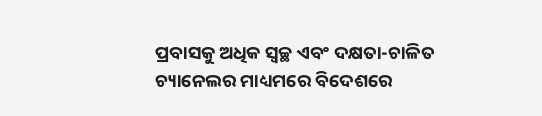ପ୍ରବାସକୁ ଅଧିକ ସ୍ୱଚ୍ଛ ଏବଂ ଦକ୍ଷତା-ଚାଳିତ ଚ୍ୟାନେଲର ମାଧ୍ୟମରେ ବିଦେଶରେ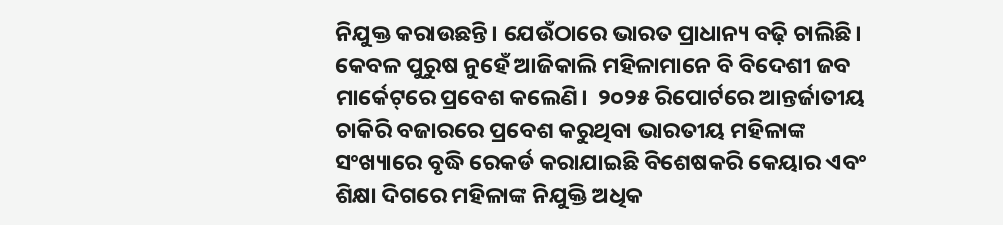ନିଯୁକ୍ତ କରାଉଛନ୍ତି। ଯେଉଁଠାରେ ଭାରତ ପ୍ରାଧାନ୍ୟ ବଢ଼ି ଚାଲିଛି।
କେବଳ ପୁରୁଷ ନୁହେଁ ଆଜିକାଲି ମହିଳାମାନେ ବି ବିଦେଶୀ ଜବ ମାର୍କେଟ୍‌ରେ ପ୍ରବେଶ କଲେଣି।  ୨୦୨୫ ରିପୋର୍ଟରେ ଆନ୍ତର୍ଜାତୀୟ ଚାକିରି ବଜାରରେ ପ୍ରବେଶ କରୁଥିବା ଭାରତୀୟ ମହିଳାଙ୍କ ସଂଖ୍ୟାରେ ବୃଦ୍ଧି ରେକର୍ଡ କରାଯାଇଛି ବିଶେଷକରି କେୟାର ଏବଂ ଶିକ୍ଷା ଦିଗରେ ମହିଳାଙ୍କ ନିଯୁକ୍ତି ଅଧିକ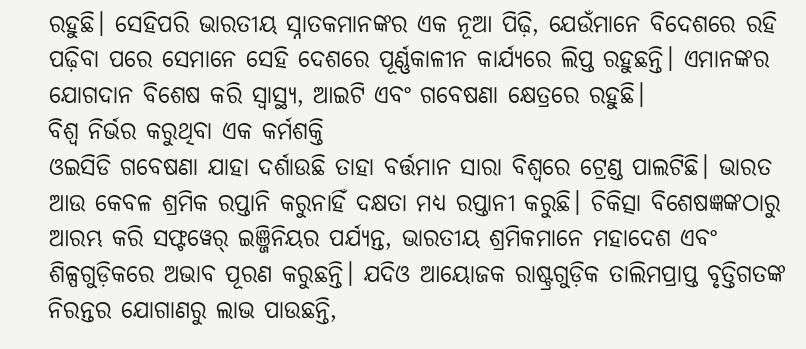ରହୁଛି। ସେହିପରି ଭାରତୀୟ ସ୍ନାତକମାନଙ୍କର ଏକ ନୂଆ ପିଢ଼ି, ଯେଉଁମାନେ ବିଦେଶରେ ରହି ପଢ଼ିବା ପରେ ସେମାନେ ସେହି ଦେଶରେ ପୂର୍ଣ୍ଣକାଳୀନ କାର୍ଯ୍ୟରେ ଲିପ୍ତ ରହୁଛନ୍ତି। ଏମାନଙ୍କର ଯୋଗଦାନ ବିଶେଷ କରି ସ୍ୱାସ୍ଥ୍ୟ, ଆଇଟି ଏବଂ ଗବେଷଣା କ୍ଷେତ୍ରରେ ରହୁଛି।
ବିଶ୍ୱ ନିର୍ଭର କରୁଥିବା ଏକ କର୍ମଶକ୍ତି
ଓଇସିଡି ଗବେଷଣା ଯାହା ଦର୍ଶାଉଛି ତାହା ବର୍ତ୍ତମାନ ସାରା ବିଶ୍ୱରେ ଟ୍ରେଣ୍ଡ ପାଲଟିଛି। ଭାରତ ଆଉ କେବଳ ଶ୍ରମିକ ରପ୍ତାନି କରୁନାହିଁ ଦକ୍ଷତା ମଧ୍ୟ ରପ୍ତାନୀ କରୁଛି। ଚିକିତ୍ସା ବିଶେଷଜ୍ଞଙ୍କଠାରୁ ଆରମ୍ଭ କରି ସଫ୍ଟୱେର୍ ଇଞ୍ଜିନିୟର ପର୍ଯ୍ୟନ୍ତ, ଭାରତୀୟ ଶ୍ରମିକମାନେ ମହାଦେଶ ଏବଂ ଶିଳ୍ପଗୁଡ଼ିକରେ ଅଭାବ ପୂରଣ କରୁଛନ୍ତି। ଯଦିଓ ଆୟୋଜକ ରାଷ୍ଟ୍ରଗୁଡ଼ିକ ତାଲିମପ୍ରାପ୍ତ ବୃତ୍ତିଗତଙ୍କ ନିରନ୍ତର ଯୋଗାଣରୁ ଲାଭ ପାଉଛନ୍ତି,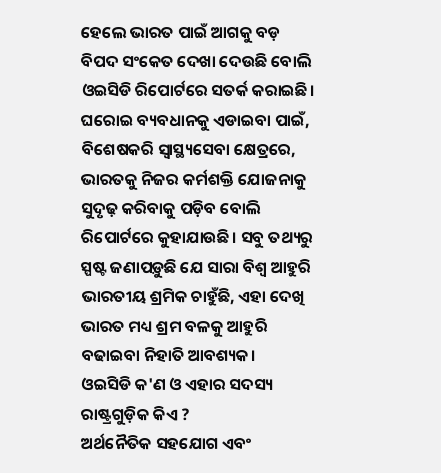ହେଲେ ଭାରତ ପାଇଁ ଆଗକୁ ବଡ଼ ବିପଦ ସଂକେତ ଦେଖା ଦେଉଛି ବୋଲି ଓଇସିଡି ରିପୋର୍ଟରେ ସତର୍କ କରାଇଛି। ଘରୋଇ ବ୍ୟବଧାନକୁ ଏଡାଇବା ପାଇଁ, ବିଶେଷକରି ସ୍ୱାସ୍ଥ୍ୟସେବା କ୍ଷେତ୍ରରେ, ଭାରତକୁ ନିଜର କର୍ମଶକ୍ତି ଯୋଜନାକୁ ସୁଦୃଢ଼ କରିବାକୁ ପଡ଼ିବ ବୋଲି ରିପୋର୍ଟରେ କୁହାଯାଉଛି। ସବୁ ତଥ୍ୟରୁ ସ୍ପଷ୍ଟ ଜଣାପଡ଼ୁଛି ଯେ ସାରା ବିଶ୍ୱ ଆହୁରି ଭାରତୀୟ ଶ୍ରମିକ ଚାହୁଁଛି, ଏହା ଦେଖି ଭାରତ ମଧ୍ୟ ଶ୍ରମ ବଳକୁ ଆହୁରି ବଢାଇବା ନିହାତି ଆବଶ୍ୟକ।
ଓଇସିଡି କ'ଣ ଓ ଏହାର ସଦସ୍ୟ ରାଷ୍ଟ୍ରଗୁଡ଼ିକ କିଏ ?
ଅର୍ଥନୈତିକ ସହଯୋଗ ଏବଂ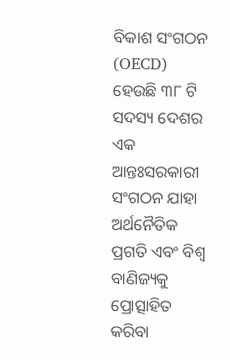ବିକାଶ ସଂଗଠନ (OECD) ହେଉଛି ୩୮ ଟି ସଦସ୍ୟ ଦେଶର ଏକ ଆନ୍ତଃସରକାରୀ ସଂଗଠନ ଯାହା ଅର୍ଥନୈତିକ ପ୍ରଗତି ଏବଂ ବିଶ୍ୱ ବାଣିଜ୍ୟକୁ ପ୍ରୋତ୍ସାହିତ କରିବା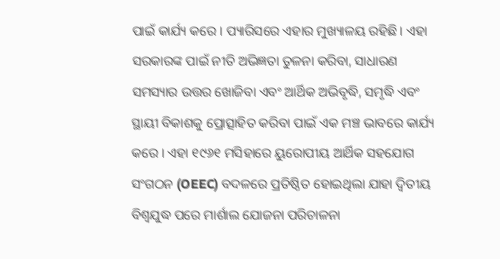ପାଇଁ କାର୍ଯ୍ୟ କରେ। ପ୍ୟାରିସରେ ଏହାର ମୁଖ୍ୟାଳୟ ରହିଛି। ଏହା ସରକାରଙ୍କ ପାଇଁ ନୀତି ଅଭିଜ୍ଞତା ତୁଳନା କରିବା, ସାଧାରଣ ସମସ୍ୟାର ଉତ୍ତର ଖୋଜିବା ଏବଂ ଆର୍ଥିକ ଅଭିବୃଦ୍ଧି, ସମୃଦ୍ଧି ଏବଂ ସ୍ଥାୟୀ ବିକାଶକୁ ପ୍ରୋତ୍ସାହିତ କରିବା ପାଇଁ ଏକ ମଞ୍ଚ ଭାବରେ କାର୍ଯ୍ୟ କରେ। ଏହା ୧୯୬୧ ମସିହାରେ ୟୁରୋପୀୟ ଆର୍ଥିକ ସହଯୋଗ ସଂଗଠନ (OEEC) ବଦଳରେ ପ୍ରତିଷ୍ଠିତ ହୋଇଥିଲା ଯାହା ଦ୍ୱିତୀୟ ବିଶ୍ୱଯୁଦ୍ଧ ପରେ ମାର୍ଶାଲ ଯୋଜନା ପରିଚାଳନା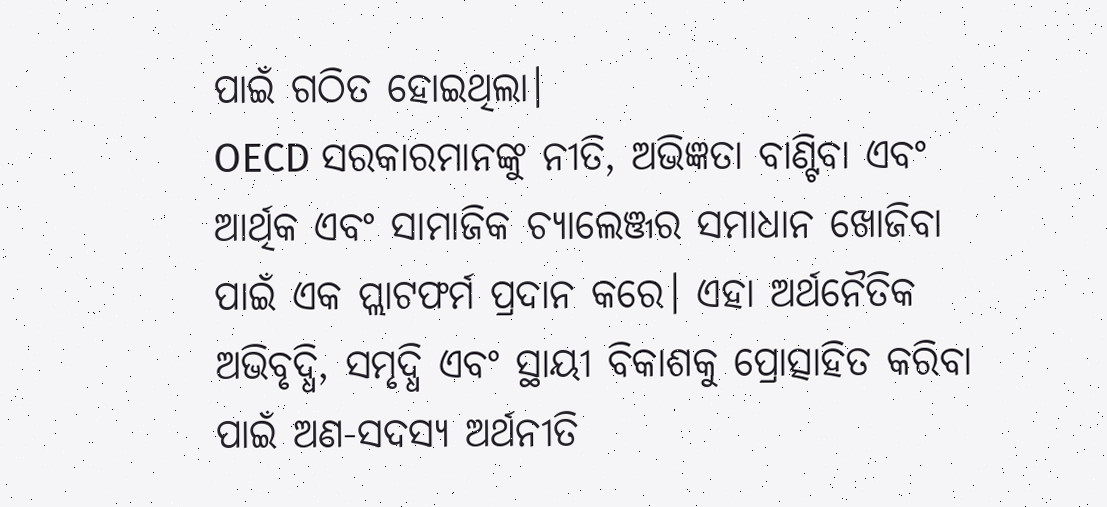ପାଇଁ ଗଠିତ ହୋଇଥିଲା।
OECD ସରକାରମାନଙ୍କୁ ନୀତି, ଅଭିଜ୍ଞତା ବାଣ୍ଟିବା ଏବଂ ଆର୍ଥିକ ଏବଂ ସାମାଜିକ ଚ୍ୟାଲେଞ୍ଜର ସମାଧାନ ଖୋଜିବା ପାଇଁ ଏକ ପ୍ଲାଟଫର୍ମ ପ୍ରଦାନ କରେ। ଏହା ଅର୍ଥନୈତିକ ଅଭିବୃଦ୍ଧି, ସମୃଦ୍ଧି ଏବଂ ସ୍ଥାୟୀ ବିକାଶକୁ ପ୍ରୋତ୍ସାହିତ କରିବା ପାଇଁ ଅଣ-ସଦସ୍ୟ ଅର୍ଥନୀତି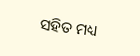ସହିତ ମଧ୍ୟ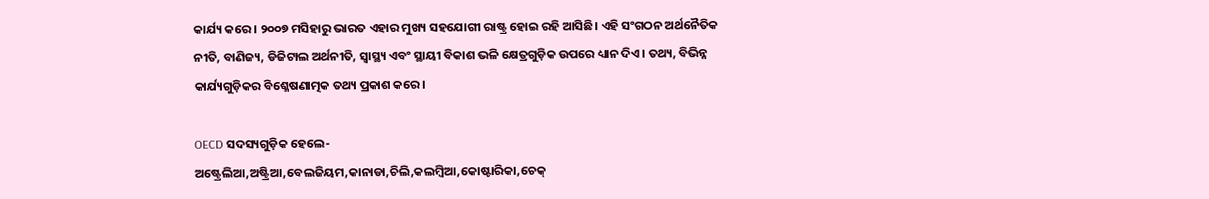କାର୍ଯ୍ୟ କରେ। ୨୦୦୭ ମସିହାରୁ ଭାରତ ଏହାର ମୁଖ୍ୟ ସହଯୋଗୀ ରାଷ୍ଟ୍ର ହୋଇ ରହି ଆସିଛି। ଏହି ସଂଗଠନ ଅର୍ଥନୈତିକ ନୀତି, ବାଣିଜ୍ୟ, ଡିଜିଟାଲ ଅର୍ଥନୀତି, ସ୍ୱାସ୍ଥ୍ୟ ଏବଂ ସ୍ଥାୟୀ ବିକାଶ ଭଳି କ୍ଷେତ୍ରଗୁଡ଼ିକ ଉପରେ ଧ୍ୟାନ ଦିଏ। ତଥ୍ୟ, ବିଭିନ୍ନ କାର୍ଯ୍ୟଗୁଡ଼ିକର ବିଶ୍ଳେଷଣାତ୍ମକ ତଥ୍ୟ ପ୍ରକାଶ କରେ।

OECD ସଦସ୍ୟଗୁଡ଼ିକ ହେଲେ-
ଅଷ୍ଟ୍ରେଲିଆ,ଅଷ୍ଟ୍ରିଆ,ବେଲଜିୟମ,କାନାଡା,ଚିଲି,କଲମ୍ବିଆ,କୋଷ୍ଟାରିକା,ଚେକ୍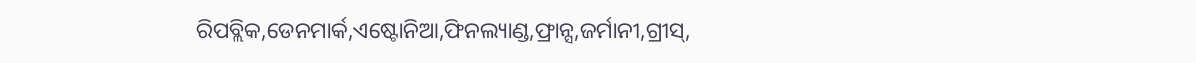ରିପବ୍ଲିକ,ଡେନମାର୍କ,ଏଷ୍ଟୋନିଆ,ଫିନଲ୍ୟାଣ୍ଡ,ଫ୍ରାନ୍ସ,ଜର୍ମାନୀ,ଗ୍ରୀସ୍,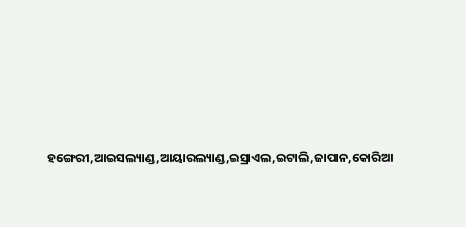ହଙ୍ଗେରୀ,ଆଇସଲ୍ୟାଣ୍ଡ,ଆୟାରଲ୍ୟାଣ୍ଡ,ଇସ୍ରାଏଲ,ଇଟାଲି,ଜାପାନ,କୋରିଆ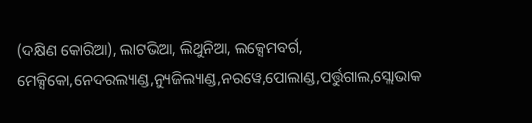(ଦକ୍ଷିଣ କୋରିଆ), ଲାଟଭିଆ, ଲିଥୁନିଆ, ଲକ୍ସେମବର୍ଗ, ମେକ୍ସିକୋ,ନେଦରଲ୍ୟାଣ୍ଡ,ନ୍ୟୁଜିଲ୍ୟାଣ୍ଡ,ନରୱେ,ପୋଲାଣ୍ଡ,ପର୍ତ୍ତୁଗାଲ,ସ୍ଲୋଭାକ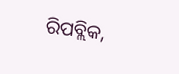ରିପବ୍ଲିକ,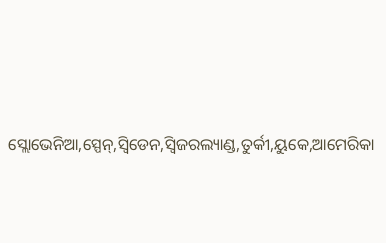ସ୍ଲୋଭେନିଆ,ସ୍ପେନ୍,ସ୍ୱିଡେନ,ସ୍ୱିଜରଲ୍ୟାଣ୍ଡ,ତୁର୍କୀ,ୟୁକେ,ଆମେରିକା